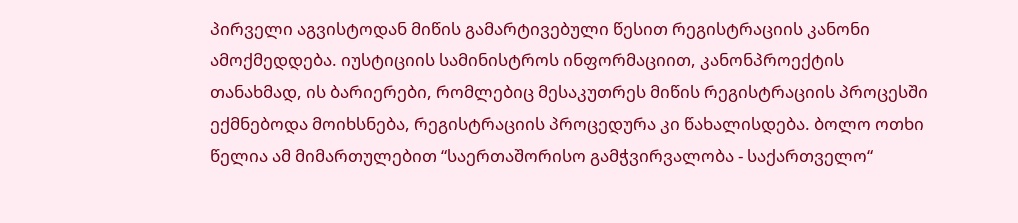პირველი აგვისტოდან მიწის გამარტივებული წესით რეგისტრაციის კანონი ამოქმედდება. იუსტიციის სამინისტროს ინფორმაციით, კანონპროექტის თანახმად, ის ბარიერები, რომლებიც მესაკუთრეს მიწის რეგისტრაციის პროცესში ექმნებოდა მოიხსნება, რეგისტრაციის პროცედურა კი წახალისდება. ბოლო ოთხი წელია ამ მიმართულებით “საერთაშორისო გამჭვირვალობა - საქართველო“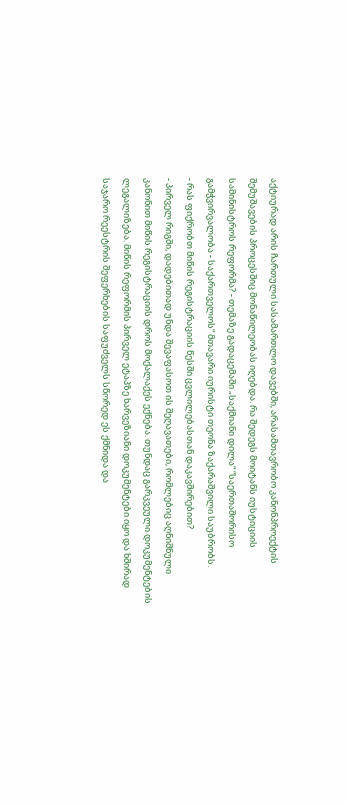აქტიურად არის ჩართული სასამართლო დავებში, არასამთავრობო კანონპროექტის შემუშავების პროცესშიც მონაწილეობას იღებდა. რა შედეგს მოიტანს იუსტიციის სამინისტროს რეფორმა? - თემაზე გადაცემაში „საქმიანი დილა“ “საერთაშორისო გამჭვირვალობა - საქართველოს“ მთავარი იურისტი თეონა ზაქარაშვილი საუბრობს.
- რას ფიქრობთ მიწის რეგისტრაციის წესში ცვლილებასთან დაკავშირებით?
- პირველ რიგში, დადებითად უნდა შევაფასოთ ის შეღავათები, რომლებიც აღნიშნული კანონით მიწის რეგისტრაციის დროს მოქალაქეს ექნება. თუნდაც გარკვეული დოკუმენტების ლეგალიზება. მიწის რეფორმის პირველ ეტაპზე ხარვეზიანი დოკუმენტები იყო და ხშირად საჯარო რეესტრის შეფერხების საფუძველს სწორედ ეს ქმნიდა და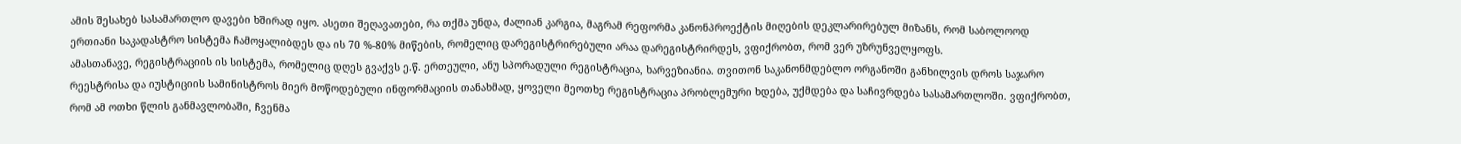ამის შესახებ სასამართლო დავები ხშირად იყო. ასეთი შეღავათები, რა თქმა უნდა, ძალიან კარგია, მაგრამ რეფორმა კანონპროექტის მიღების დეკლარირებულ მიზანს, რომ საბოლოოდ ერთიანი საკადასტრო სისტემა ჩამოყალიბდეს და ის 70 %-80% მიწების, რომელიც დარეგისტრირებული არაა დარეგისტრირდეს, ვფიქრობთ, რომ ვერ უზრუნველყოფს.
ამასთანავე, რეგისტრაციის ის სისტემა, რომელიც დღეს გვაქვს ე.წ. ერთეული, ანუ სპორადული რეგისტრაცია, ხარვეზიანია. თვითონ საკანონმდებლო ორგანოში განხილვის დროს საჯარო რეესტრისა და იუსტიციის სამინისტროს მიერ მოწოდებული ინფორმაციის თანახმად, ყოველი მეოთხე რეგისტრაცია პრობლემური ხდება, უქმდება და საჩივრდება სასამართლოში. ვფიქრობთ, რომ ამ ოთხი წლის განმავლობაში, ჩვენმა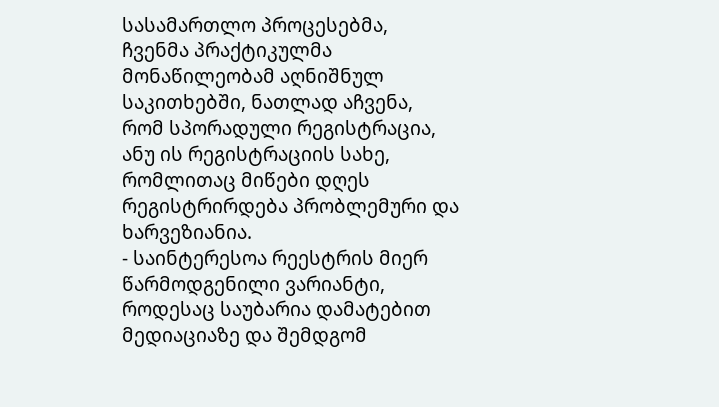სასამართლო პროცესებმა, ჩვენმა პრაქტიკულმა მონაწილეობამ აღნიშნულ საკითხებში, ნათლად აჩვენა, რომ სპორადული რეგისტრაცია, ანუ ის რეგისტრაციის სახე, რომლითაც მიწები დღეს რეგისტრირდება პრობლემური და ხარვეზიანია.
- საინტერესოა რეესტრის მიერ წარმოდგენილი ვარიანტი, როდესაც საუბარია დამატებით მედიაციაზე და შემდგომ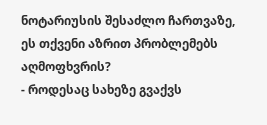ნოტარიუსის შესაძლო ჩართვაზე, ეს თქვენი აზრით პრობლემებს აღმოფხვრის?
- როდესაც სახეზე გვაქვს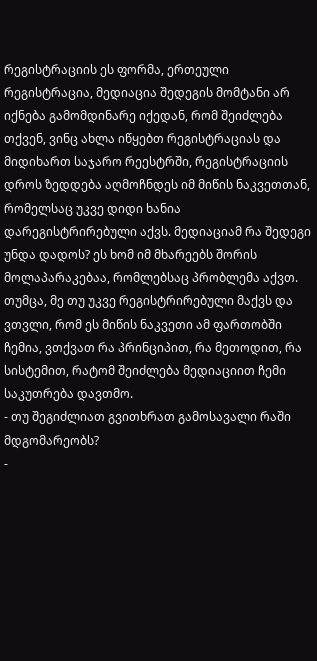რეგისტრაციის ეს ფორმა, ერთეული რეგისტრაცია, მედიაცია შედეგის მომტანი არ იქნება გამომდინარე იქედან, რომ შეიძლება თქვენ, ვინც ახლა იწყებთ რეგისტრაციას და მიდიხართ საჯარო რეესტრში, რეგისტრაციის დროს ზედდება აღმოჩნდეს იმ მიწის ნაკვეთთან, რომელსაც უკვე დიდი ხანია დარეგისტრირებული აქვს. მედიაციამ რა შედეგი უნდა დადოს? ეს ხომ იმ მხარეებს შორის მოლაპარაკებაა, რომლებსაც პრობლემა აქვთ. თუმცა, მე თუ უკვე რეგისტრირებული მაქვს და ვთვლი, რომ ეს მიწის ნაკვეთი ამ ფართობში ჩემია, ვთქვათ რა პრინციპით, რა მეთოდით, რა სისტემით, რატომ შეიძლება მედიაციით ჩემი საკუთრება დავთმო.
- თუ შეგიძლიათ გვითხრათ გამოსავალი რაში მდგომარეობს?
-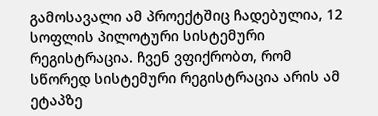გამოსავალი ამ პროექტშიც ჩადებულია, 12 სოფლის პილოტური სისტემური რეგისტრაცია. ჩვენ ვფიქრობთ, რომ სწორედ სისტემური რეგისტრაცია არის ამ ეტაპზე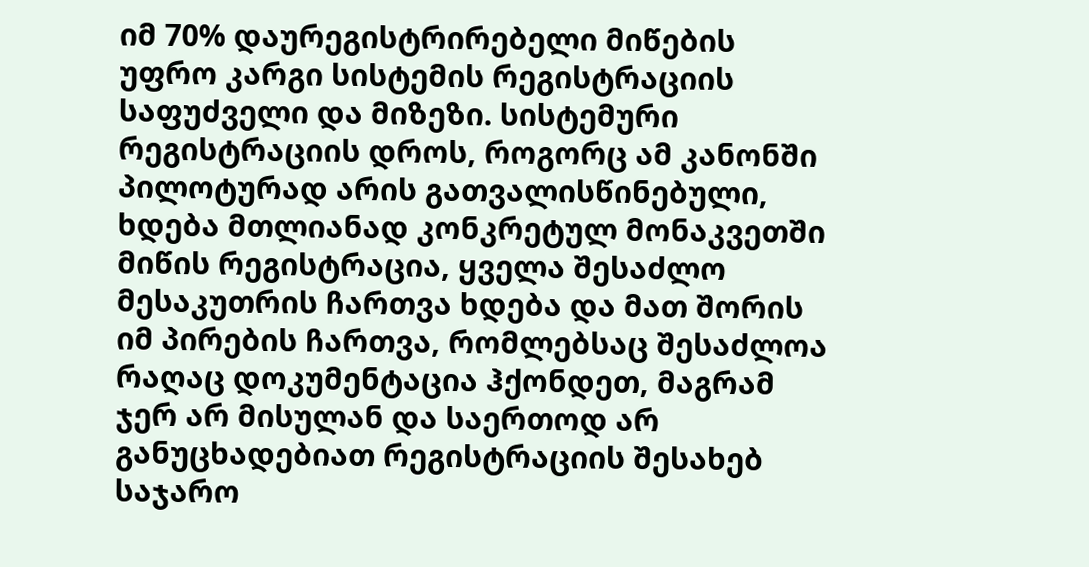იმ 70% დაურეგისტრირებელი მიწების უფრო კარგი სისტემის რეგისტრაციის საფუძველი და მიზეზი. სისტემური რეგისტრაციის დროს, როგორც ამ კანონში პილოტურად არის გათვალისწინებული, ხდება მთლიანად კონკრეტულ მონაკვეთში მიწის რეგისტრაცია, ყველა შესაძლო მესაკუთრის ჩართვა ხდება და მათ შორის იმ პირების ჩართვა, რომლებსაც შესაძლოა რაღაც დოკუმენტაცია ჰქონდეთ, მაგრამ ჯერ არ მისულან და საერთოდ არ განუცხადებიათ რეგისტრაციის შესახებ საჯარო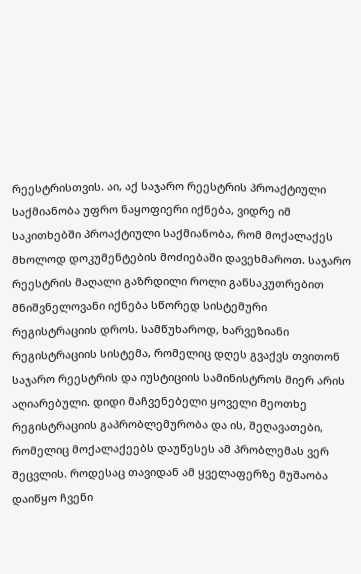რეესტრისთვის. აი, აქ საჯარო რეესტრის პროაქტიული საქმიანობა უფრო ნაყოფიერი იქნება, ვიდრე იმ საკითხებში პროაქტიული საქმიანობა, რომ მოქალაქეს მხოლოდ დოკუმენტების მოძიებაში დავეხმაროთ. საჯარო რეესტრის მაღალი გაზრდილი როლი განსაკუთრებით მნიშვნელოვანი იქნება სწორედ სისტემური რეგისტრაციის დროს. სამწუხაროდ, ხარვეზიანი რეგისტრაციის სისტემა, რომელიც დღეს გვაქვს თვითონ საჯარო რეესტრის და იუსტიციის სამინისტროს მიერ არის აღიარებული. დიდი მაჩვენებელი ყოველი მეოთხე რეგისტრაციის გაპრობლემურობა და ის, შეღავათები, რომელიც მოქალაქეებს დაუწესეს ამ პრობლემას ვერ შეცვლის. როდესაც თავიდან ამ ყველაფერზე მუშაობა დაიწყო ჩვენი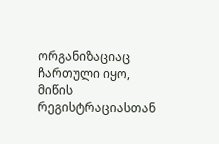ორგანიზაციაც ჩართული იყო, მიწის რეგისტრაციასთან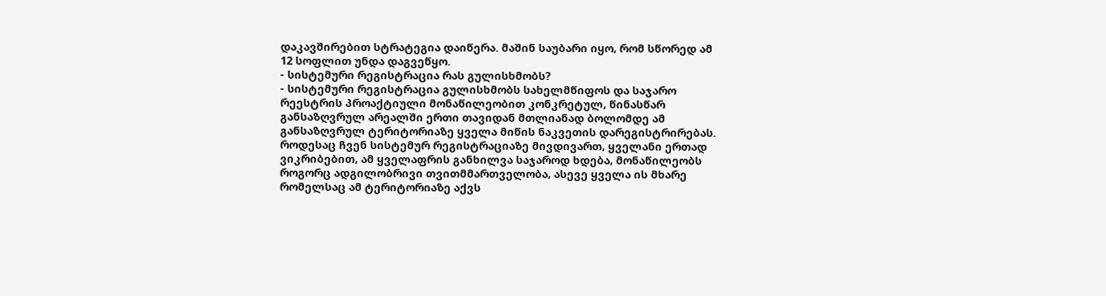დაკავშირებით სტრატეგია დაიწერა. მაშინ საუბარი იყო, რომ სწორედ ამ 12 სოფლით უნდა დაგვეწყო.
- სისტემური რეგისტრაცია რას გულისხმობს?
- სისტემური რეგისტრაცია გულისხმობს სახელმწიფოს და საჯარო რეესტრის პროაქტიული მონაწილეობით კონკრეტულ, წინასწარ განსაზღვრულ არეალში ერთი თავიდან მთლიანად ბოლომდე ამ განსაზღვრულ ტერიტორიაზე ყველა მიწის ნაკვეთის დარეგისტრირებას. როდესაც ჩვენ სისტემურ რეგისტრაციაზე მივდივართ, ყველანი ერთად ვიკრიბებით, ამ ყველაფრის განხილვა საჯაროდ ხდება, მონაწილეობს როგორც ადგილობრივი თვითმმართველობა, ასევე ყველა ის მხარე რომელსაც ამ ტერიტორიაზე აქვს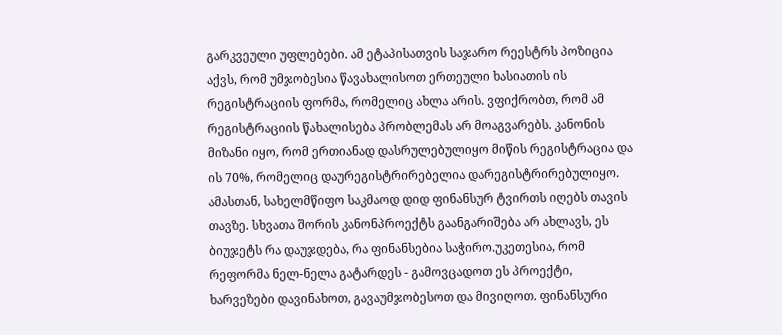გარკვეული უფლებები. ამ ეტაპისათვის საჯარო რეესტრს პოზიცია აქვს, რომ უმჯობესია წავახალისოთ ერთეული ხასიათის ის რეგისტრაციის ფორმა, რომელიც ახლა არის. ვფიქრობთ, რომ ამ რეგისტრაციის წახალისება პრობლემას არ მოაგვარებს. კანონის მიზანი იყო, რომ ერთიანად დასრულებულიყო მიწის რეგისტრაცია და ის 70%, რომელიც დაურეგისტრირებელია დარეგისტრირებულიყო. ამასთან, სახელმწიფო საკმაოდ დიდ ფინანსურ ტვირთს იღებს თავის თავზე. სხვათა შორის კანონპროექტს გაანგარიშება არ ახლავს, ეს ბიუჯეტს რა დაუჯდება, რა ფინანსებია საჭირო.უკეთესია, რომ რეფორმა ნელ-ნელა გატარდეს - გამოვცადოთ ეს პროექტი, ხარვეზები დავინახოთ, გავაუმჯობესოთ და მივიღოთ. ფინანსური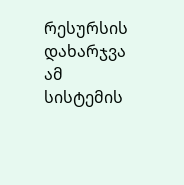რესურსის დახარჯვა ამ სისტემის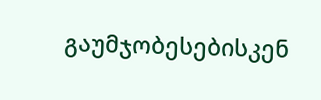გაუმჯობესებისკენ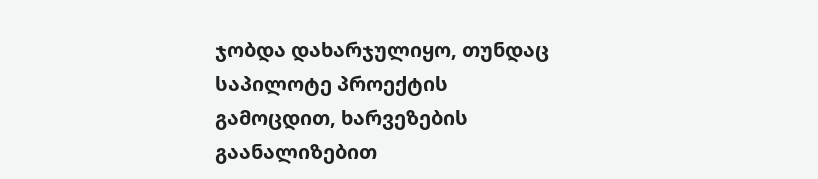ჯობდა დახარჯულიყო, თუნდაც საპილოტე პროექტის გამოცდით, ხარვეზების გაანალიზებით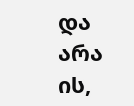და არა ის,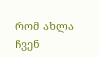რომ ახლა ჩვენ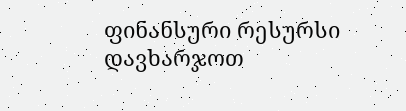ფინანსური რესურსი დავხარჯოთ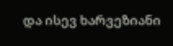და ისევ ხარვეზიანი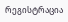რეგისტრაცია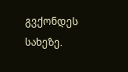გვქონდეს სახეზე.